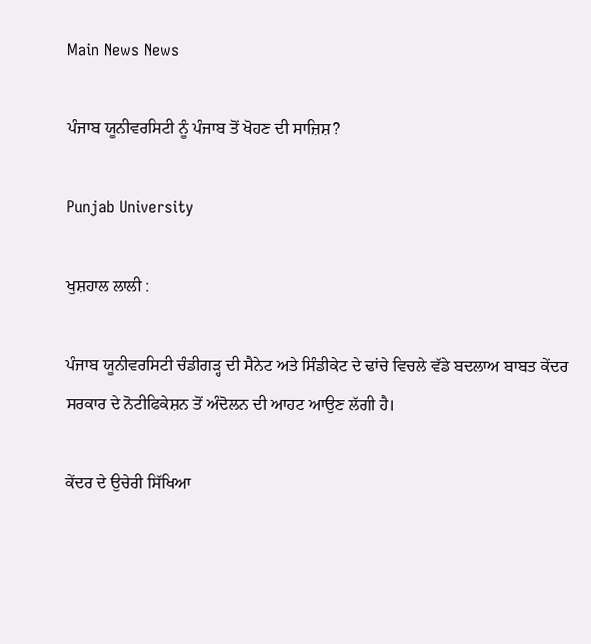Main News News

ਪੰਜਾਬ ਯੂਨੀਵਰਸਿਟੀ ਨੂੰ ਪੰਜਾਬ ਤੋਂ ਖੋਹਣ ਦੀ ਸਾਜ਼ਿਸ਼?

Punjab University

ਖੁਸ਼ਹਾਲ ਲਾਲੀ :

ਪੰਜਾਬ ਯੂਨੀਵਰਸਿਟੀ ਚੰਡੀਗੜ੍ਹ ਦੀ ਸੈਨੇਟ ਅਤੇ ਸਿੰਡੀਕੇਟ ਦੇ ਢਾਂਚੇ ਵਿਚਲੇ ਵੱਡੇ ਬਦਲਾਅ ਬਾਬਤ ਕੇਂਦਰ ਸਰਕਾਰ ਦੇ ਨੋਟੀਫਿਕੇਸ਼ਨ ਤੋਂ ਅੰਦੋਲਨ ਦੀ ਆਹਟ ਆਉਣ ਲੱਗੀ ਹੈ।

ਕੇਂਦਰ ਦੇ ਉਚੇਰੀ ਸਿੱਖਿਆ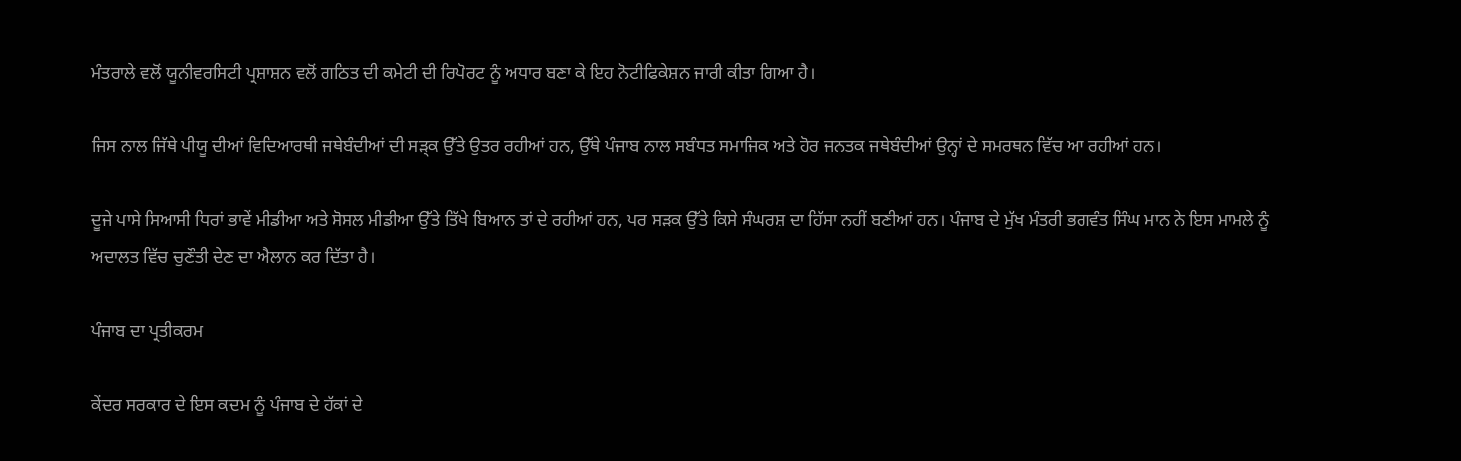ਮੰਤਰਾਲੇ ਵਲੋਂ ਯੂਨੀਵਰਸਿਟੀ ਪ੍ਰਸ਼ਾਸ਼ਨ ਵਲੋਂ ਗਠਿਤ ਦੀ ਕਮੇਟੀ ਦੀ ਰਿਪੋਰਟ ਨੂੰ ਅਧਾਰ ਬਣਾ ਕੇ ਇਹ ਨੋਟੀਫਿਕੇਸ਼ਨ ਜਾਰੀ ਕੀਤਾ ਗਿਆ ਹੈ।

ਜਿਸ ਨਾਲ ਜਿੱਥੇ ਪੀਯੂ ਦੀਆਂ ਵਿਦਿਆਰਥੀ ਜਥੇਬੰਦੀਆਂ ਦੀ ਸੜ੍ਕ ਉੱਤੇ ਉਤਰ ਰਹੀਆਂ ਹਨ, ਉੱਥੇ ਪੰਜਾਬ ਨਾਲ ਸਬੰਧਤ ਸਮਾਜਿਕ ਅਤੇ ਹੋਰ ਜਨਤਕ ਜਥੇਬੰਦੀਆਂ ਉਨ੍ਹਾਂ ਦੇ ਸਮਰਥਨ ਵਿੱਚ ਆ ਰਹੀਆਂ ਹਨ।

ਦੂਜੇ ਪਾਸੇ ਸਿਆਸੀ ਧਿਰਾਂ ਭਾਵੇਂ ਮੀਡੀਆ ਅਤੇ ਸੋਸਲ ਮੀਡੀਆ ਉੱਤੇ ਤਿੱਖੇ ਬਿਆਨ ਤਾਂ ਦੇ ਰਹੀਆਂ ਹਨ, ਪਰ ਸੜਕ ਉੱਤੇ ਕਿਸੇ ਸੰਘਰਸ਼ ਦਾ ਹਿੱਸਾ ਨਹੀਂ ਬਣੀਆਂ ਹਨ। ਪੰਜਾਬ ਦੇ ਮੁੱਖ ਮੰਤਰੀ ਭਗਵੰਤ ਸਿੰਘ ਮਾਨ ਨੇ ਇਸ ਮਾਮਲੇ ਨੂੰ ਅਦਾਲਤ ਵਿੱਚ ਚੁਣੌਤੀ ਦੇਣ ਦਾ ਐਲਾਨ ਕਰ ਦਿੱਤਾ ਹੈ।

ਪੰਜਾਬ ਦਾ ਪ੍ਰਤੀਕਰਮ

ਕੇਂਦਰ ਸਰਕਾਰ ਦੇ ਇਸ ਕਦਮ ਨੂੰ ਪੰਜਾਬ ਦੇ ਹੱਕਾਂ ਦੇ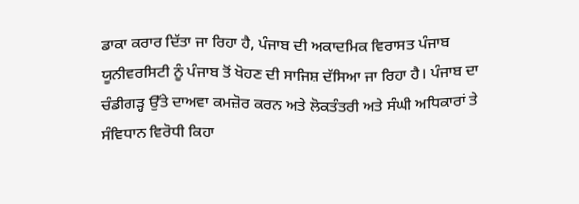ਡਾਕਾ ਕਰਾਰ ਦਿੱਤਾ ਜਾ ਰਿਹਾ ਹੈ, ਪੰਜਾਬ ਦੀ ਅਕਾਦਮਿਕ ਵਿਰਾਸਤ ਪੰਜਾਬ ਯੂਨੀਵਰਸਿਟੀ ਨੂੰ ਪੰਜਾਬ ਤੋਂ ਖੋਹਣ ਦੀ ਸਾਜਿਸ਼ ਦੱਸਿਆ ਜਾ ਰਿਹਾ ਹੈ। ਪੰਜਾਬ ਦਾ ਚੰਡੀਗੜ੍ਹ ਉੱਤੇ ਦਾਅਵਾ ਕਮਜ਼ੋਰ ਕਰਨ ਅਤੇ ਲੋਕਤੰਤਰੀ ਅਤੇ ਸੰਘੀ ਅਧਿਕਾਰਾਂ ਤੇ ਸੰਵਿਧਾਨ ਵਿਰੋਧੀ ਕਿਹਾ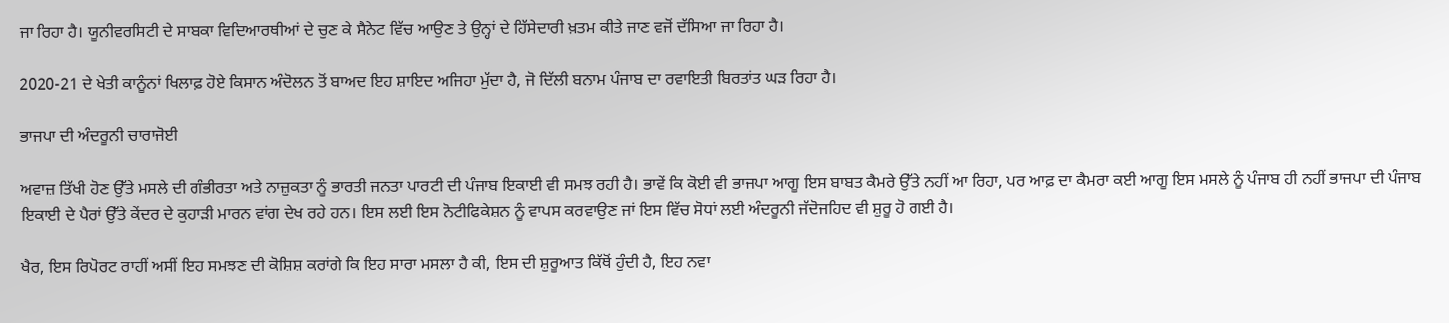ਜਾ ਰਿਹਾ ਹੈ। ਯੂਨੀਵਰਸਿਟੀ ਦੇ ਸਾਬਕਾ ਵਿਦਿਆਰਥੀਆਂ ਦੇ ਚੁਣ ਕੇ ਸੈਨੇਟ ਵਿੱਚ ਆਉਣ ਤੇ ਉਨ੍ਹਾਂ ਦੇ ਹਿੱਸੇਦਾਰੀ ਖ਼ਤਮ ਕੀਤੇ ਜਾਣ ਵਜੋਂ ਦੱਸਿਆ ਜਾ ਰਿਹਾ ਹੈ।

2020-21 ਦੇ ਖੇਤੀ ਕਾਨੂੰਨਾਂ ਖਿਲਾਫ਼ ਹੋਏ ਕਿਸਾਨ ਅੰਦੋਲਨ ਤੋਂ ਬਾਅਦ ਇਹ ਸ਼ਾਇਦ ਅਜਿਹਾ ਮੁੱਦਾ ਹੈ, ਜੋ ਦਿੱਲੀ ਬਨਾਮ ਪੰਜਾਬ ਦਾ ਰਵਾਇਤੀ ਬਿਰਤਾਂਤ ਘੜ ਰਿਹਾ ਹੈ।

ਭਾਜਪਾ ਦੀ ਅੰਦਰੂਨੀ ਚਾਰਾਜੋਈ

ਅਵਾਜ਼ ਤਿੱਖੀ ਹੋਣ ਉੱਤੇ ਮਸਲੇ ਦੀ ਗੰਭੀਰਤਾ ਅਤੇ ਨਾਜ਼ੁਕਤਾ ਨੂੰ ਭਾਰਤੀ ਜਨਤਾ ਪਾਰਟੀ ਦੀ ਪੰਜਾਬ ਇਕਾਈ ਵੀ ਸਮਝ ਰਹੀ ਹੈ। ਭਾਵੇਂ ਕਿ ਕੋਈ ਵੀ ਭਾਜਪਾ ਆਗੂ ਇਸ ਬਾਬਤ ਕੈਮਰੇ ਉੱਤੇ ਨਹੀਂ ਆ ਰਿਹਾ, ਪਰ ਆਫ਼ ਦਾ ਕੈਮਰਾ ਕਈ ਆਗੂ ਇਸ ਮਸਲੇ ਨੂੰ ਪੰਜਾਬ ਹੀ ਨਹੀਂ ਭਾਜਪਾ ਦੀ ਪੰਜਾਬ ਇਕਾਈ ਦੇ ਪੈਰਾਂ ਉੱਤੇ ਕੇਂਦਰ ਦੇ ਕੁਹਾੜੀ ਮਾਰਨ ਵਾਂਗ ਦੇਖ ਰਹੇ ਹਨ। ਇਸ ਲਈ ਇਸ ਨੋਟੀਫਿਕੇਸ਼ਨ ਨੂੰ ਵਾਪਸ ਕਰਵਾਉਣ ਜਾਂ ਇਸ ਵਿੱਚ ਸੋਧਾਂ ਲਈ ਅੰਦਰੂਨੀ ਜੱਦੋਜਹਿਦ ਵੀ ਸ਼ੁਰੂ ਹੋ ਗਈ ਹੈ।

ਖੈਰ, ਇਸ ਰਿਪੋਰਟ ਰਾਹੀਂ ਅਸੀਂ ਇਹ ਸਮਝਣ ਦੀ ਕੋਸ਼ਿਸ਼ ਕਰਾਂਗੇ ਕਿ ਇਹ ਸਾਰਾ ਮਸਲਾ ਹੈ ਕੀ, ਇਸ ਦੀ ਸ਼ੁਰੂਆਤ ਕਿੱਥੋਂ ਹੁੰਦੀ ਹੈ, ਇਹ ਨਵਾ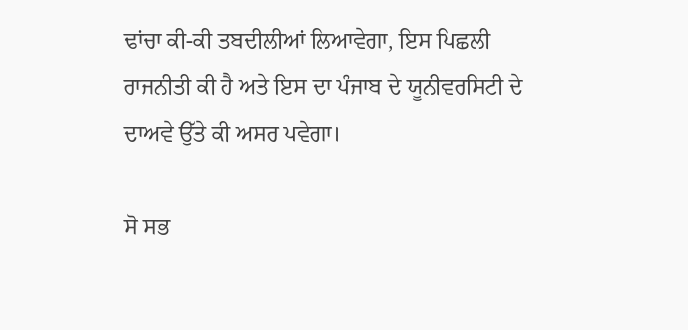ਢਾਂਚਾ ਕੀ-ਕੀ ਤਬਦੀਲੀਆਂ ਲਿਆਵੇਗਾ, ਇਸ ਪਿਛਲੀ ਰਾਜਨੀਤੀ ਕੀ ਹੈ ਅਤੇ ਇਸ ਦਾ ਪੰਜਾਬ ਦੇ ਯੂਨੀਵਰਸਿਟੀ ਦੇ ਦਾਅਵੇ ਉੱਤੇ ਕੀ ਅਸਰ ਪਵੇਗਾ।

ਸੋ ਸਭ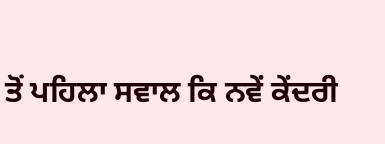ਤੋਂ ਪਹਿਲਾ ਸਵਾਲ ਕਿ ਨਵੇਂ ਕੇਂਦਰੀ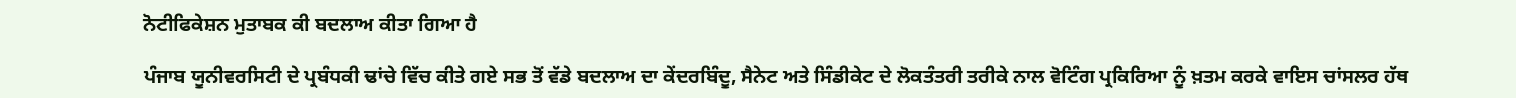ਨੋਟੀਫਿਕੇਸ਼ਨ ਮੁਤਾਬਕ ਕੀ ਬਦਲਾਅ ਕੀਤਾ ਗਿਆ ਹੈ

ਪੰਜਾਬ ਯੂਨੀਵਰਸਿਟੀ ਦੇ ਪ੍ਰਬੰਧਕੀ ਢਾਂਚੇ ਵਿੱਚ ਕੀਤੇ ਗਏ ਸਭ ਤੋਂ ਵੱਡੇ ਬਦਲਾਅ ਦਾ ਕੇਂਦਰਬਿੰਦੂ, ਸੈਨੇਟ ਅਤੇ ਸਿੰਡੀਕੇਟ ਦੇ ਲੋਕਤੰਤਰੀ ਤਰੀਕੇ ਨਾਲ ਵੋਟਿੰਗ ਪ੍ਰਕਿਰਿਆ ਨੂੰ ਖ਼ਤਮ ਕਰਕੇ ਵਾਇਸ ਚਾਂਸਲਰ ਹੱਥ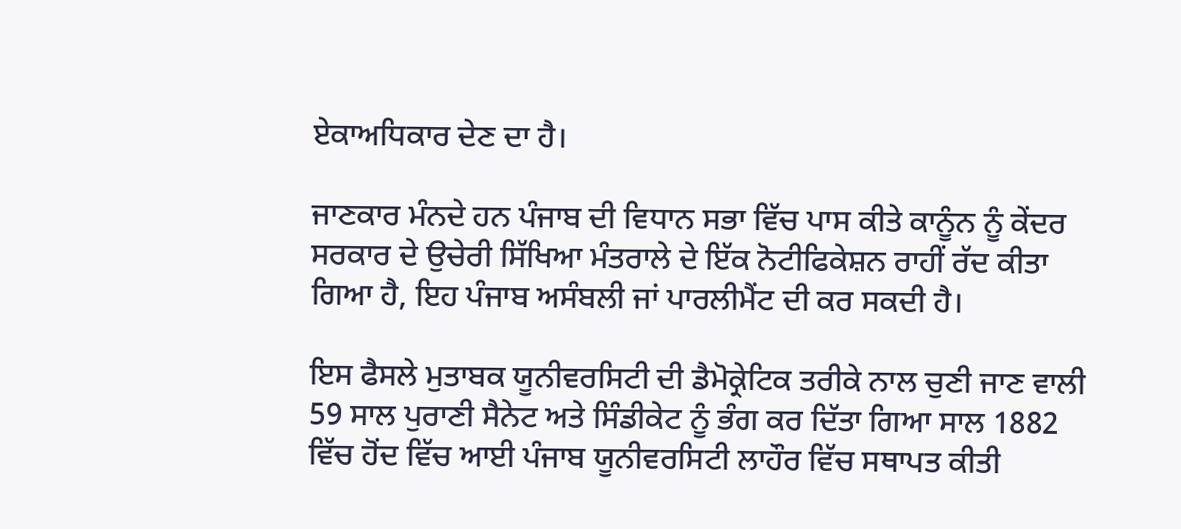ਏਕਾਅਧਿਕਾਰ ਦੇਣ ਦਾ ਹੈ।

ਜਾਣਕਾਰ ਮੰਨਦੇ ਹਨ ਪੰਜਾਬ ਦੀ ਵਿਧਾਨ ਸਭਾ ਵਿੱਚ ਪਾਸ ਕੀਤੇ ਕਾਨੂੰਨ ਨੂੰ ਕੇਂਦਰ ਸਰਕਾਰ ਦੇ ਉਚੇਰੀ ਸਿੱਖਿਆ ਮੰਤਰਾਲੇ ਦੇ ਇੱਕ ਨੋਟੀਫਿਕੇਸ਼ਨ ਰਾਹੀਂ ਰੱਦ ਕੀਤਾ ਗਿਆ ਹੈ, ਇਹ ਪੰਜਾਬ ਅਸੰਬਲੀ ਜਾਂ ਪਾਰਲੀਮੈਂਟ ਦੀ ਕਰ ਸਕਦੀ ਹੈ।

ਇਸ ਫੈਸਲੇ ਮੁਤਾਬਕ ਯੂਨੀਵਰਸਿਟੀ ਦੀ ਡੈਮੋਕ੍ਰੇਟਿਕ ਤਰੀਕੇ ਨਾਲ ਚੁਣੀ ਜਾਣ ਵਾਲੀ 59 ਸਾਲ ਪੁਰਾਣੀ ਸੈਨੇਟ ਅਤੇ ਸਿੰਡੀਕੇਟ ਨੂੰ ਭੰਗ ਕਰ ਦਿੱਤਾ ਗਿਆ ਸਾਲ 1882 ਵਿੱਚ ਹੋਂਦ ਵਿੱਚ ਆਈ ਪੰਜਾਬ ਯੂਨੀਵਰਸਿਟੀ ਲਾਹੌਰ ਵਿੱਚ ਸਥਾਪਤ ਕੀਤੀ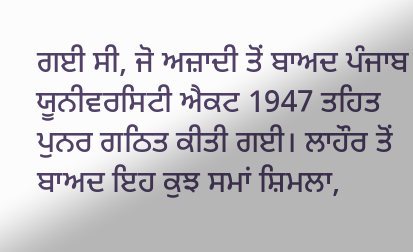ਗਈ ਸੀ, ਜੋ ਅਜ਼ਾਦੀ ਤੋਂ ਬਾਅਦ ਪੰਜਾਬ ਯੂਨੀਵਰਸਿਟੀ ਐਕਟ 1947 ਤਹਿਤ ਪੁਨਰ ਗਠਿਤ ਕੀਤੀ ਗਈ। ਲਾਹੌਰ ਤੋਂ ਬਾਅਦ ਇਹ ਕੁਝ ਸਮਾਂ ਸ਼ਿਮਲਾ,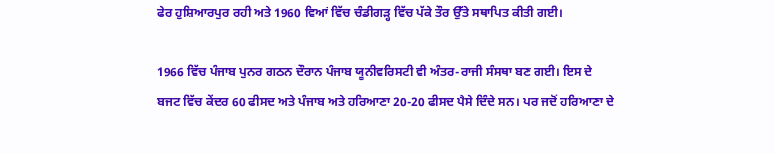ਫੇਰ ਹੁਸ਼ਿਆਰਪੁਰ ਰਹੀ ਅਤੇ 1960 ਵਿਆਂ ਵਿੱਚ ਚੰਡੀਗੜ੍ਹ ਵਿੱਚ ਪੱਕੇ ਤੌਰ ਉੱਤੇ ਸਥਾਪਿਤ ਕੀਤੀ ਗਈ।

1966 ਵਿੱਚ ਪੰਜਾਬ ਪੁਨਰ ਗਠਨ ਦੌਰਾਨ ਪੰਜਾਬ ਯੂਨੀਵਰਿਸਟੀ ਵੀ ਅੰਤਰ-ਰਾਜੀ ਸੰਸਥਾ ਬਣ ਗਈ। ਇਸ ਦੇ ਬਜਟ ਵਿੱਚ ਕੇਂਦਰ 60 ਫੀਸਦ ਅਤੇ ਪੰਜਾਬ ਅਤੇ ਹਰਿਆਣਾ 20-20 ਫੀਸਦ ਪੈਸੇ ਦਿੰਦੇ ਸਨ। ਪਰ ਜਦੋਂ ਹਰਿਆਣਾ ਦੇ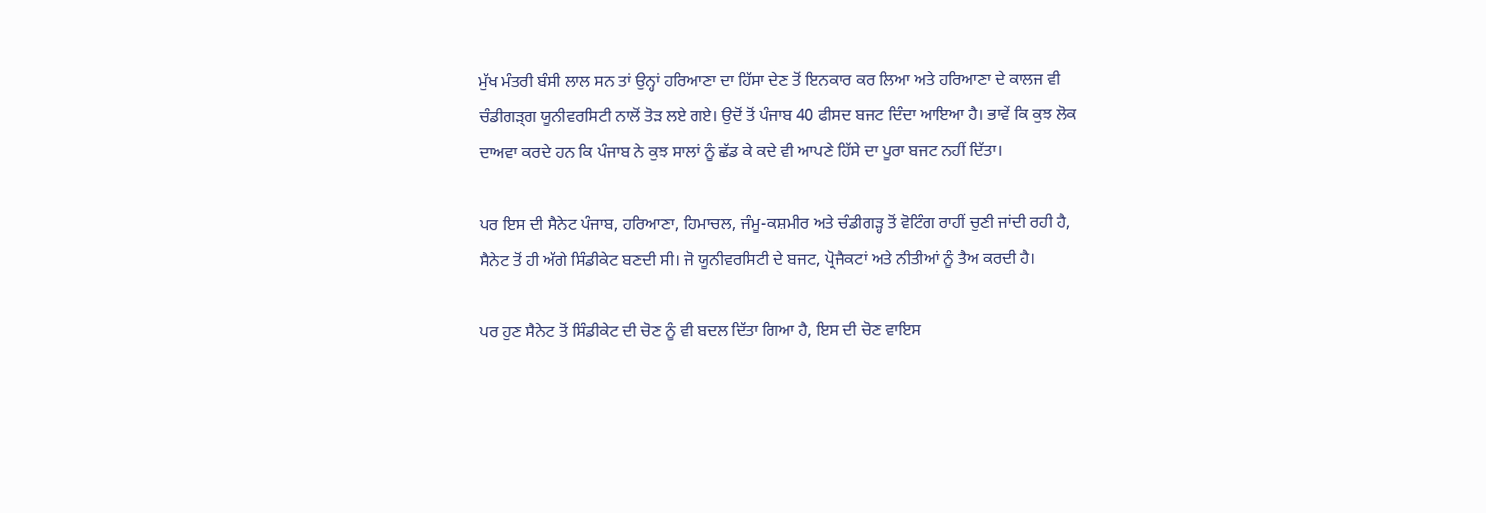ਮੁੱਖ ਮੰਤਰੀ ਬੰਸੀ ਲਾਲ ਸਨ ਤਾਂ ਉਨ੍ਹਾਂ ਹਰਿਆਣਾ ਦਾ ਹਿੱਸਾ ਦੇਣ ਤੋਂ ਇਨਕਾਰ ਕਰ ਲਿਆ ਅਤੇ ਹਰਿਆਣਾ ਦੇ ਕਾਲਜ ਵੀ ਚੰਡੀਗੜ੍ਗ ਯੂਨੀਵਰਸਿਟੀ ਨਾਲੋਂ ਤੋੜ ਲਏ ਗਏ। ਉਦੋਂ ਤੋਂ ਪੰਜਾਬ 40 ਫੀਸਦ ਬਜਟ ਦਿੰਦਾ ਆਇਆ ਹੈ। ਭਾਵੇਂ ਕਿ ਕੁਝ ਲੋਕ ਦਾਅਵਾ ਕਰਦੇ ਹਨ ਕਿ ਪੰਜਾਬ ਨੇ ਕੁਝ ਸਾਲਾਂ ਨੂੰ ਛੱਡ ਕੇ ਕਦੇ ਵੀ ਆਪਣੇ ਹਿੱਸੇ ਦਾ ਪੂਰਾ ਬਜਟ ਨਹੀਂ ਦਿੱਤਾ।

ਪਰ ਇਸ ਦੀ ਸੈਨੇਟ ਪੰਜਾਬ, ਹਰਿਆਣਾ, ਹਿਮਾਚਲ, ਜੰਮੂ-ਕਸ਼ਮੀਰ ਅਤੇ ਚੰਡੀਗੜ੍ਹ ਤੋਂ ਵੋਟਿੰਗ ਰਾਹੀਂ ਚੁਣੀ ਜਾਂਦੀ ਰਹੀ ਹੈ, ਸੈਨੇਟ ਤੋਂ ਹੀ ਅੱਗੇ ਸਿੰਡੀਕੇਟ ਬਣਦੀ ਸੀ। ਜੋ ਯੂਨੀਵਰਸਿਟੀ ਦੇ ਬਜਟ, ਪ੍ਰੋਜੈਕਟਾਂ ਅਤੇ ਨੀਤੀਆਂ ਨੂੰ ਤੈਅ ਕਰਦੀ ਹੈ।

ਪਰ ਹੁਣ ਸੈਨੇਟ ਤੋਂ ਸਿੰਡੀਕੇਟ ਦੀ ਚੋਣ ਨੂੰ ਵੀ ਬਦਲ ਦਿੱਤਾ ਗਿਆ ਹੈ, ਇਸ ਦੀ ਚੋਣ ਵਾਇਸ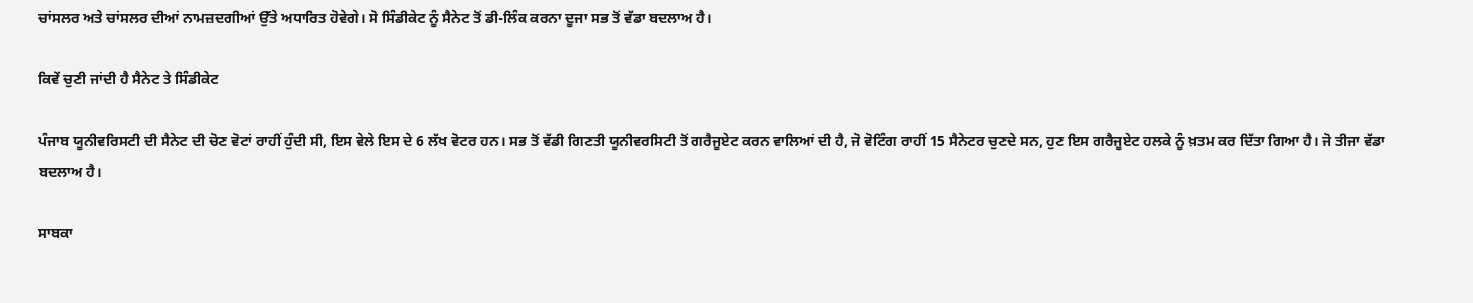ਚਾਂਸਲਰ ਅਤੇ ਚਾਂਸਲਰ ਦੀਆਂ ਨਾਮਜ਼ਦਗੀਆਂ ਉੱਤੇ ਅਧਾਰਿਤ ਹੋਵੇਗੇ। ਸੋ ਸਿੰਡੀਕੇਟ ਨੂੰ ਸੈਨੇਟ ਤੋਂ ਡੀ-ਲਿੰਕ ਕਰਨਾ ਦੂਜਾ ਸਭ ਤੋਂ ਵੱਡਾ ਬਦਲਾਅ ਹੈ।

ਕਿਵੇਂ ਚੁਣੀ ਜਾਂਦੀ ਹੈ ਸੈਨੇਟ ਤੇ ਸਿੰਡੀਕੇਟ

ਪੰਜਾਬ ਯੂਨੀਵਰਿਸਟੀ ਦੀ ਸੈਨੇਟ ਦੀ ਚੋਣ ਵੋਟਾਂ ਰਾਹੀਂ ਹੁੰਦੀ ਸੀ, ਇਸ ਵੇਲੇ ਇਸ ਦੇ 6 ਲੱਖ ਵੋਟਰ ਹਨ। ਸਭ ਤੋਂ ਵੱਡੀ ਗਿਣਤੀ ਯੂਨੀਵਰਸਿਟੀ ਤੋਂ ਗਰੈਜੂਏਟ ਕਰਨ ਵਾਲਿਆਂ ਦੀ ਹੈ, ਜੋ ਵੋਟਿੰਗ ਰਾਹੀਂ 15 ਸੈਨੇਟਰ ਚੁਣਦੇ ਸਨ, ਹੁਣ ਇਸ ਗਰੈਜੂਏਟ ਹਲਕੇ ਨੂੰ ਖ਼ਤਮ ਕਰ ਦਿੱਤਾ ਗਿਆ ਹੈ। ਜੋ ਤੀਜਾ ਵੱਡਾ ਬਦਲਾਅ ਹੈ।

ਸਾਬਕਾ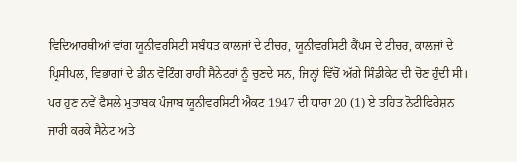ਵਿਦਿਆਰਥੀਆਂ ਵਾਂਗ ਯੂਨੀਵਰਸਿਟੀ ਸਬੰਧਤ ਕਾਲਜਾਂ ਦੇ ਟੀਚਰ, ਯੂਨੀਵਰਸਿਟੀ ਕੈਂਪਸ ਦੇ ਟੀਚਰ, ਕਾਲਜਾਂ ਦੇ ਪ੍ਰਿਸੀਪਲ, ਵਿਭਾਗਾਂ ਦੇ ਡੀਨ ਵੋਟਿੰਗ ਰਾਹੀਂ ਸੈਨੇਟਰਾਂ ਨੂੰ ਚੁਣਦੇ ਸਨ, ਜਿਨ੍ਹਾਂ ਵਿੱਚੋਂ ਅੱਗੇ ਸਿੰਡੀਕੇਟ ਦੀ ਚੋਣ ਹੁੰਦੀ ਸੀ। ਪਰ ਹੁਣ ਨਵੇਂ ਫੈਸਲੇ ਮੁਤਾਬਕ ਪੰਜਾਬ ਯੂਨੀਵਰਸਿਟੀ ਐਕਟ 1947 ਦੀ ਧਾਰਾ 20 (1) ਏ ਤਹਿਤ ਨੋਟੀਫਿਰੇਸ਼ਨ ਜਾਰੀ ਕਰਕੇ ਸੈਨੇਟ ਅਤੇ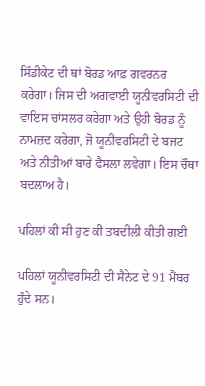ਸਿੰਡੀਕੇਟ ਦੀ ਥਾਂ ਬੋਰਡ ਆਫ਼ ਗਵਰਨਰ ਕਰੇਗਾ। ਜਿਸ ਦੀ ਅਗਵਾਈ ਯੂਨੀਵਰਸਿਟੀ ਦੀ ਵਾਇਸ ਚਾਂਸਲਰ ਕਰੇਗਾ ਅਤੇ ਉਹੀ ਬੋਰਡ ਨੂੰ ਨਾਮਜ਼ਦ ਕਰੇਗਾ, ਜੋ ਯੂਨੀਵਰਸਿਟੀ ਦੇ ਬਜਟ ਅਤੇ ਨੀਤੀਆਂ ਬਾਰੇ ਫੈਸਲਾ ਲਵੇਗਾ। ਇਸ ਚੌਥਾ ਬਦਲਾਅ ਹੈ।

ਪਹਿਲਾਂ ਕੀ ਸੀ ਹੁਣ ਕੀ ਤਬਦੀਲੀ ਕੀਤੀ ਗਈ

ਪਹਿਲਾਂ ਯੂਨੀਵਰਸਿਟੀ ਦੀ ਸੈਨੇਟ ਦੇ 91 ਮੈਂਬਰ ਹੁੰਦੇ ਸਨ।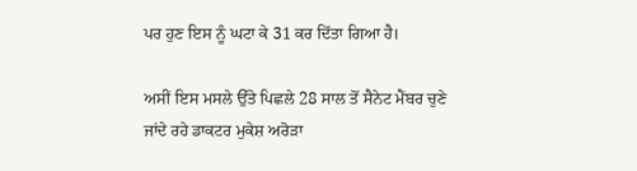ਪਰ ਹੁਣ ਇਸ ਨੂੰ ਘਟਾ ਕੇ 31 ਕਰ ਦਿੱਤਾ ਗਿਆ ਹੈ।

ਅਸੀਂ ਇਸ ਮਸਲੇ ਉੱਤੇ ਪਿਛਲੇ 28 ਸਾਲ ਤੋਂ ਸੈਨੇਟ ਮੈਂਬਰ ਚੁਣੇ ਜਾਂਦੇ ਰਹੇ ਡਾਕਟਰ ਮੁਕੇਸ਼ ਅਰੋੜਾ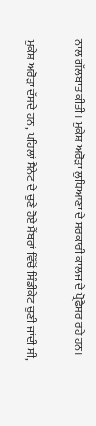ਨਾਲ ਗੱਲਬਾਤ ਕੀਤੀ। ਮੁਕੇਸ਼ ਅਰੋੜਾ ਲੁਧਿਆਣਾ ਦੇ ਸਰਕਾਰੀ ਕਾਲਜ ਦੇ ਪ੍ਰੋਫੈਸਰ ਰਹੇ ਹਨ।

ਮੁਕੇਸ਼ ਅਰੋੜਾ ਦੱਸਦੇ ਹਨ, ਪਹਿਲਾਂ ਸੈਨੇਟ ਦੇ ਚੁਣੇ ਹੋਏ ਮੈਂਬਰਾਂ ਵਿੱਚੋਂ ਸਿੰਡੀਕੇਟ ਚੁਣੀ ਜਾਂਦੀ ਸੀ,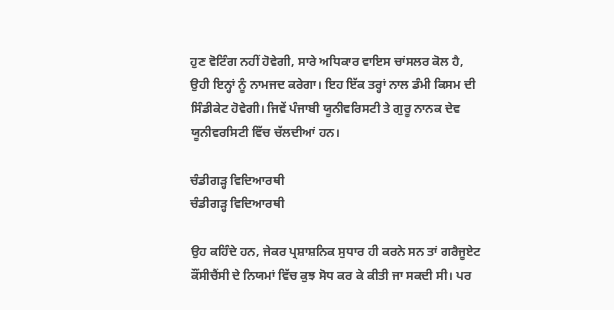ਹੁਣ ਵੋਟਿੰਗ ਨਹੀਂ ਹੋਵੇਗੀ, ਸਾਰੇ ਅਧਿਕਾਰ ਵਾਇਸ ਚਾਂਸਲਰ ਕੋਲ ਹੈ, ਉਹੀ ਇਨ੍ਹਾਂ ਨੂੰ ਨਾਮਜਦ ਕਰੇਗਾ। ਇਹ ਇੱਕ ਤਰ੍ਹਾਂ ਨਾਲ ਡੰਮੀ ਕਿਸਮ ਦੀ ਸਿੰਡੀਕੇਟ ਹੋਵੇਗੀ। ਜਿਵੇਂ ਪੰਜਾਬੀ ਯੂਨੀਵਰਿਸਟੀ ਤੇ ਗੁਰੂ ਨਾਨਕ ਦੇਵ ਯੂਨੀਵਰਸਿਟੀ ਵਿੱਚ ਚੱਲਦੀਆਂ ਹਨ।

ਚੰਡੀਗੜ੍ਹ ਵਿਦਿਆਰਥੀ
ਚੰਡੀਗੜ੍ਹ ਵਿਦਿਆਰਥੀ

ਉਹ ਕਹਿੰਦੇ ਹਨ, ਜੇਕਰ ਪ੍ਰਸ਼ਾਸ਼ਨਿਕ ਸੁਧਾਰ ਹੀ ਕਰਨੇ ਸਨ ਤਾਂ ਗਰੈਜੂਏਟ ਕੌਂਸੀਚੈਂਸੀ ਦੇ ਨਿਯਮਾਂ ਵਿੱਚ ਕੁਝ ਸੋਧ ਕਰ ਕੇ ਕੀਤੀ ਜਾ ਸਕਦੀ ਸੀ। ਪਰ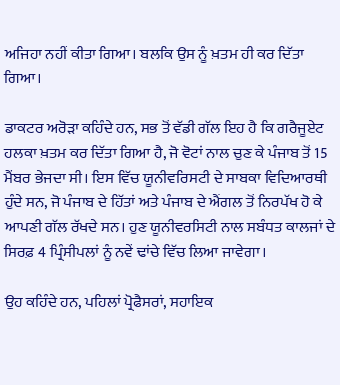ਅਜਿਹਾ ਨਹੀਂ ਕੀਤਾ ਗਿਆ। ਬਲਕਿ ਉਸ ਨੂੰ ਖ਼ਤਮ ਹੀ ਕਰ ਦਿੱਤਾ ਗਿਆ।

ਡਾਕਟਰ ਅਰੋੜਾ ਕਹਿੰਦੇ ਹਨ, ਸਭ ਤੋਂ ਵੱਡੀ ਗੱਲ ਇਹ ਹੈ ਕਿ ਗਰੈਜੂਏਟ ਹਲਕਾ ਖ਼ਤਮ ਕਰ ਦਿੱਤਾ ਗਿਆ ਹੈ, ਜੋ ਵੋਟਾਂ ਨਾਲ ਚੁਣ ਕੇ ਪੰਜਾਬ ਤੋਂ 15 ਮੈਂਬਰ ਭੇਜਦਾ ਸੀ। ਇਸ ਵਿੱਚ ਯੂਨੀਵਰਿਸਟੀ ਦੇ ਸਾਬਕਾ ਵਿਦਿਆਰਥੀ ਹੁੰਦੇ ਸਨ, ਜੋ ਪੰਜਾਬ ਦੇ ਹਿੱਤਾਂ ਅਤੇ ਪੰਜਾਬ ਦੇ ਐਂਗਲ ਤੋਂ ਨਿਰਪੱਖ ਹੋ ਕੇ ਆਪਣੀ ਗੱਲ ਰੱਖਦੇ ਸਨ। ਹੁਣ ਯੂਨੀਵਰਸਿਟੀ ਨਾਲ ਸਬੰਧਤ ਕਾਲਜਾਂ ਦੇ ਸਿਰਫ਼ 4 ਪ੍ਰਿੰਸੀਪਲਾਂ ਨੂੰ ਨਵੇਂ ਢਾਂਚੇ ਵਿੱਚ ਲਿਆ ਜਾਵੇਗਾ।

ਉਹ ਕਹਿੰਦੇ ਹਨ, ਪਹਿਲਾਂ ਪ੍ਰੋਫੈਸਰਾਂ, ਸਹਾਇਕ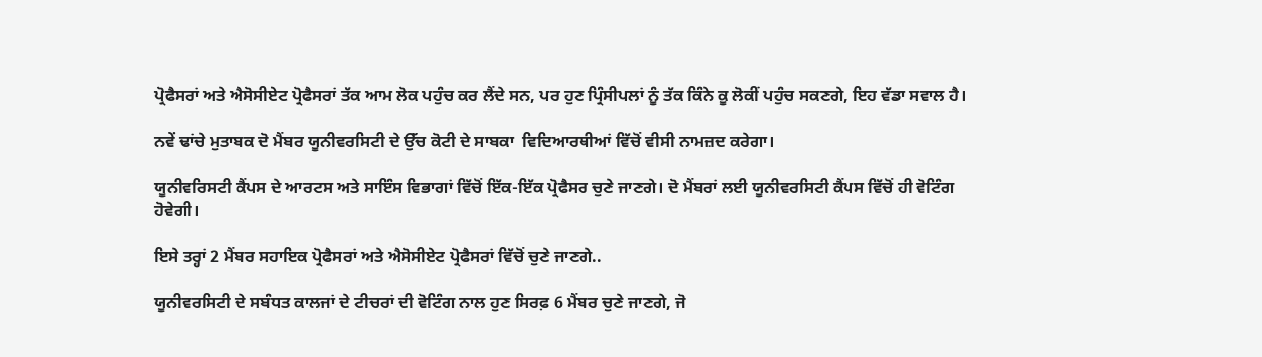ਪ੍ਰੋਫੈਸਰਾਂ ਅਤੇ ਐਸੋਸੀਏਟ ਪ੍ਰੋਫੈਸਰਾਂ ਤੱਕ ਆਮ ਲੋਕ ਪਹੁੰਚ ਕਰ ਲੈਂਦੇ ਸਨ, ਪਰ ਹੁਣ ਪ੍ਰਿੰਸੀਪਲਾਂ ਨੂੰ ਤੱਕ ਕਿੰਨੇ ਕੂ ਲੋਕੀਂ ਪਹੁੰਚ ਸਕਣਗੇ, ਇਹ ਵੱਡਾ ਸਵਾਲ ਹੈ।

ਨਵੇਂ ਢਾਂਚੇ ਮੁਤਾਬਕ ਦੋ ਮੈਂਬਰ ਯੂਨੀਵਰਸਿਟੀ ਦੇ ਉੱਚ ਕੋਟੀ ਦੇ ਸਾਬਕਾ  ਵਿਦਿਆਰਥੀਆਂ ਵਿੱਚੋਂ ਵੀਸੀ ਨਾਮਜ਼ਦ ਕਰੇਗਾ।

ਯੂਨੀਵਰਿਸਟੀ ਕੈਂਪਸ ਦੇ ਆਰਟਸ ਅਤੇ ਸਾਇੰਸ ਵਿਭਾਗਾਂ ਵਿੱਚੋਂ ਇੱਕ-ਇੱਕ ਪ੍ਰੋਫੈਸਰ ਚੁਣੇ ਜਾਣਗੇ। ਦੋ ਮੈਂਬਰਾਂ ਲਈ ਯੂਨੀਵਰਸਿਟੀ ਕੈਂਪਸ ਵਿੱਚੋਂ ਹੀ ਵੋਟਿੰਗ ਹੋਵੇਗੀ।

ਇਸੇ ਤਰ੍ਹਾਂ 2 ਮੈਂਬਰ ਸਹਾਇਕ ਪ੍ਰੋਫੈਸਰਾਂ ਅਤੇ ਐਸੋਸੀਏਟ ਪ੍ਰੋਫੈਸਰਾਂ ਵਿੱਚੋਂ ਚੁਣੇ ਜਾਣਗੇ..

ਯੂਨੀਵਰਸਿਟੀ ਦੇ ਸਬੰਧਤ ਕਾਲਜਾਂ ਦੇ ਟੀਚਰਾਂ ਦੀ ਵੋਟਿੰਗ ਨਾਲ ਹੁਣ ਸਿਰਫ਼ 6 ਮੈਂਬਰ ਚੁਣੇ ਜਾਣਗੇ, ਜੋ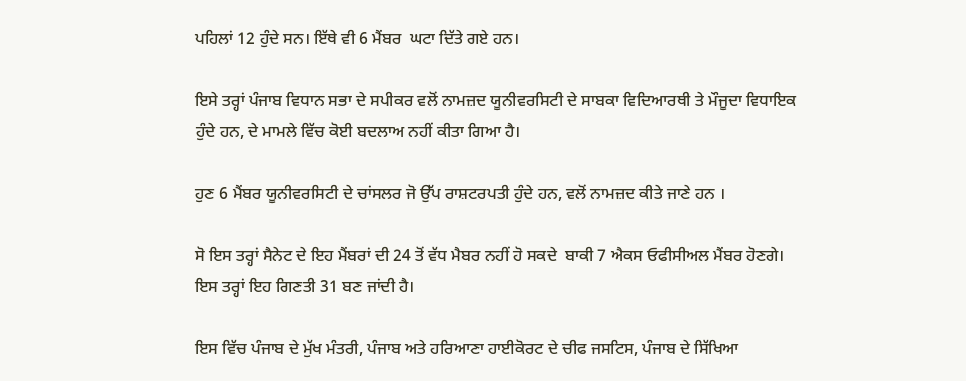ਪਹਿਲਾਂ 12 ਹੁੰਦੇ ਸਨ। ਇੱਥੇ ਵੀ 6 ਮੈਂਬਰ  ਘਟਾ ਦਿੱਤੇ ਗਏ ਹਨ।

ਇਸੇ ਤਰ੍ਹਾਂ ਪੰਜਾਬ ਵਿਧਾਨ ਸਭਾ ਦੇ ਸਪੀਕਰ ਵਲੋਂ ਨਾਮਜ਼ਦ ਯੂਨੀਵਰਸਿਟੀ ਦੇ ਸਾਬਕਾ ਵਿਦਿਆਰਥੀ ਤੇ ਮੌਜੂਦਾ ਵਿਧਾਇਕ ਹੁੰਦੇ ਹਨ, ਦੇ ਮਾਮਲੇ ਵਿੱਚ ਕੋਈ ਬਦਲਾਅ ਨਹੀਂ ਕੀਤਾ ਗਿਆ ਹੈ।

ਹੁਣ 6 ਮੈਂਬਰ ਯੂਨੀਵਰਸਿਟੀ ਦੇ ਚਾਂਸਲਰ ਜੋ ਉੱਪ ਰਾਸ਼ਟਰਪਤੀ ਹੁੰਦੇ ਹਨ, ਵਲੋਂ ਨਾਮਜ਼ਦ ਕੀਤੇ ਜਾਣੇ ਹਨ ।

ਸੋ ਇਸ ਤਰ੍ਹਾਂ ਸੈਨੇਟ ਦੇ ਇਹ ਮੈਂਬਰਾਂ ਦੀ 24 ਤੋਂ ਵੱਧ ਮੈਬਰ ਨਹੀਂ ਹੋ ਸਕਦੇ  ਬਾਕੀ 7 ਐਕਸ ਓਫੀਸੀਅਲ ਮੈਂਬਰ ਹੋਣਗੇ। ਇਸ ਤਰ੍ਹਾਂ ਇਹ ਗਿਣਤੀ 31 ਬਣ ਜਾਂਦੀ ਹੈ।

ਇਸ ਵਿੱਚ ਪੰਜਾਬ ਦੇ ਮੁੱਖ ਮੰਤਰੀ, ਪੰਜਾਬ ਅਤੇ ਹਰਿਆਣਾ ਹਾਈਕੋਰਟ ਦੇ ਚੀਫ ਜਸਟਿਸ, ਪੰਜਾਬ ਦੇ ਸਿੱਖਿਆ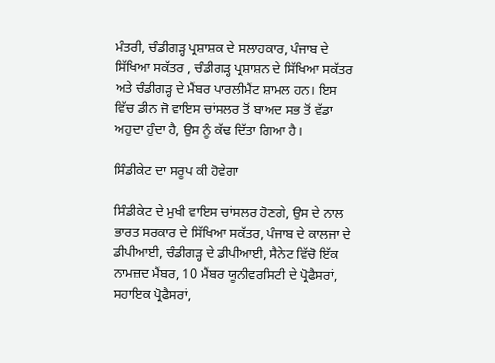ਮੰਤਰੀ, ਚੰਡੀਗੜ੍ਹ ਪ੍ਰਸ਼ਾਸ਼ਕ ਦੇ ਸਲਾਹਕਾਰ, ਪੰਜਾਬ ਦੇ ਸਿੱਖਿਆ ਸਕੱਤਰ , ਚੰਡੀਗੜ੍ਹ ਪ੍ਰਸ਼ਾਸ਼ਨ ਦੇ ਸਿੱਖਿਆ ਸਕੱਤਰ ਅਤੇ ਚੰਡੀਗੜ੍ਹ ਦੇ ਮੈਂਬਰ ਪਾਰਲੀਮੈਂਟ ਸ਼ਾਮਲ ਹਨ। ਇਸ ਵਿੱਚ ਡੀਨ ਜੋ ਵਾਇਸ ਚਾਂਸਲਰ ਤੋਂ ਬਾਅਦ ਸਭ ਤੋਂ ਵੱਡਾ ਅਹੁਦਾ ਹੁੰਦਾ ਹੈ, ਉਸ ਨੂੰ ਕੱਢ ਦਿੱਤਾ ਗਿਆ ਹੈ।

ਸਿੰਡੀਕੇਟ ਦਾ ਸਰੂਪ ਕੀ ਹੋਵੇਗਾ

ਸਿੰਡੀਕੇਟ ਦੇ ਮੁਖੀ ਵਾਇਸ ਚਾਂਸਲਰ ਹੋਣਗੇ, ਉਸ ਦੇ ਨਾਲ ਭਾਰਤ ਸਰਕਾਰ ਦੇ ਸਿੱਖਿਆ ਸਕੱਤਰ, ਪੰਜਾਬ ਦੇ ਕਾਲਜਾ ਦੇ ਡੀਪੀਆਈ, ਚੰਡੀਗੜ੍ਹ ਦੇ ਡੀਪੀਆਈ, ਸੈਨੇਟ ਵਿੱਚੋ ਇੱਕ ਨਾਮਜ਼ਦ ਮੈਂਬਰ, 10 ਮੈਂਬਰ ਯੂਨੀਵਰਸਿਟੀ ਦੇ ਪ੍ਰੋਫੈਸਰਾਂ, ਸਹਾਇਕ ਪ੍ਰੋਫੈਸਰਾਂ,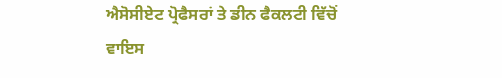ਐਸੋਸੀਏਟ ਪ੍ਰੋਫੈਸਰਾਂ ਤੇ ਡੀਨ ਫੈਕਲਟੀ ਵਿੱਚੋਂ ਵਾਇਸ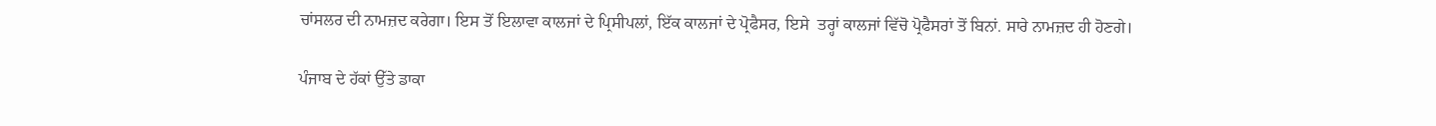ਚਾਂਸਲਰ ਦੀ ਨਾਮਜ਼ਦ ਕਰੇਗਾ। ਇਸ ਤੋਂ ਇਲਾਵਾ ਕਾਲਜਾਂ ਦੇ ਪ੍ਰਿਸੀਪਲਾਂ, ਇੱਕ ਕਾਲਜਾਂ ਦੇ ਪ੍ਰੋਫੈਸਰ, ਇਸੇ  ਤਰ੍ਹਾਂ ਕਾਲਜਾਂ ਵਿੱਚੋ ਪ੍ਰੋਫੈਸਰਾਂ ਤੋਂ ਬਿਨਾਂ. ਸਾਰੇ ਨਾਮਜ਼ਦ ਹੀ ਹੋਣਗੇ।

ਪੰਜਾਬ ਦੇ ਹੱਕਾਂ ਉੱਤੇ ਡਾਕਾ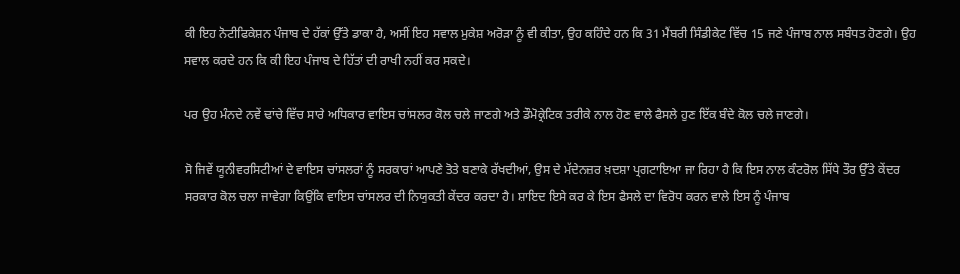ਕੀ ਇਹ ਨੋਟੀਫਿਕੇਸ਼ਨ ਪੰਜਾਬ ਦੇ ਹੱਕਾਂ ਉੱਤੇ ਡਾਕਾ ਹੈ, ਅਸੀਂ ਇਹ ਸਵਾਲ ਮੁਕੇਸ਼ ਅਰੋੜਾ ਨੂੰ ਵੀ ਕੀਤਾ, ਉਹ ਕਹਿੰਦੇ ਹਨ ਕਿ 31 ਮੈਂਬਰੀ ਸਿੰਡੀਕੇਟ ਵਿੱਚ 15 ਜਣੇ ਪੰਜਾਬ ਨਾਲ ਸਬੰਧਤ ਹੋਣਗੇ। ਉਹ ਸਵਾਲ ਕਰਦੇ ਹਨ ਕਿ ਕੀ ਇਹ ਪੰਜਾਬ ਦੇ ਹਿੱਤਾਂ ਦੀ ਰਾਖੀ ਨਹੀਂ ਕਰ ਸਕਦੇ।

ਪਰ ਉਹ ਮੰਨਦੇ ਨਵੇਂ ਢਾਂਚੇ ਵਿੱਚ ਸਾਰੇ ਅਧਿਕਾਰ ਵਾਇਸ ਚਾਂਸਲਰ ਕੋਲ ਚਲੇ ਜਾਣਗੇ ਅਤੇ ਡੌਮੋਕ੍ਰੇਟਿਕ ਤਰੀਕੇ ਨਾਲ ਹੋਣ ਵਾਲੇ ਫੈਸਲੇ ਹੁਣ ਇੱਕ ਬੰਦੇ ਕੋਲ ਚਲੇ ਜਾਣਗੇ।

ਸੋ ਜਿਵੇਂ ਯੂਨੀਵਰਸਿਟੀਆਂ ਦੇ ਵਾਇਸ ਚਾਂਸਲਰਾਂ ਨੂੰ ਸਰਕਾਰਾਂ ਆਪਣੇ ਤੋਤੇ ਬਣਾਕੇ ਰੱਖਦੀਆਂ, ਉਸ ਦੇ ਮੱਦੇਨਜ਼ਰ ਖ਼ਦਸ਼ਾ ਪ੍ਰਗਟਾਇਆ ਜਾ ਰਿਹਾ ਹੈ ਕਿ ਇਸ ਨਾਲ ਕੰਟਰੋਲ ਸਿੱਧੇ ਤੌਰ ਉੱਤੇ ਕੇਂਦਰ ਸਰਕਾਰ ਕੋਲ ਚਲਾ ਜਾਵੇਗਾ ਕਿਉਂਕਿ ਵਾਇਸ ਚਾਂਸਲਰ ਦੀ ਨਿਯੁਕਤੀ ਕੇਂਦਰ ਕਰਦਾ ਹੈ। ਸ਼ਾਇਦ ਇਸੇ ਕਰ ਕੇ ਇਸ ਫੈਸਲੇ ਦਾ ਵਿਰੋਧ ਕਰਨ ਵਾਲੇ ਇਸ ਨੂੰ ਪੰਜਾਬ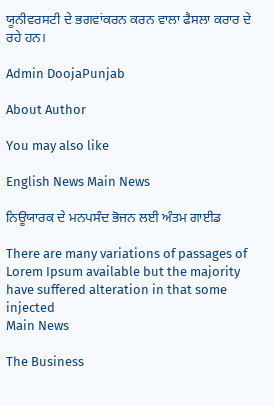ਯੂਨੀਵਰਸਟੀ ਦੇ ਭਗਵਾਂਕਰਨ ਕਰਨ ਵਾਲਾ ਫੈਸਲਾ ਕਰਾਰ ਦੇ ਰਹੇ ਹਨ।

Admin DoojaPunjab

About Author

You may also like

English News Main News

ਨਿਊਯਾਰਕ ਦੇ ਮਨਪਸੰਦ ਭੋਜਨ ਲਈ ਅੰਤਮ ਗਾਈਡ

There are many variations of passages of Lorem Ipsum available but the majority have suffered alteration in that some injected
Main News

The Business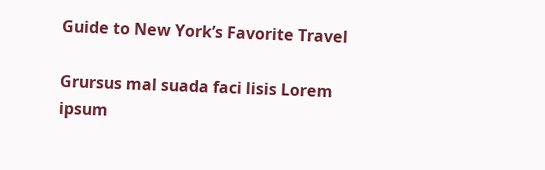Guide to New York’s Favorite Travel

Grursus mal suada faci lisis Lorem ipsum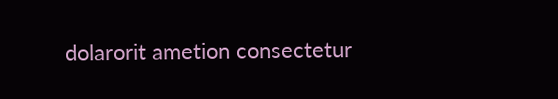dolarorit ametion consectetur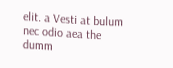elit. a Vesti at bulum nec odio aea the dumm